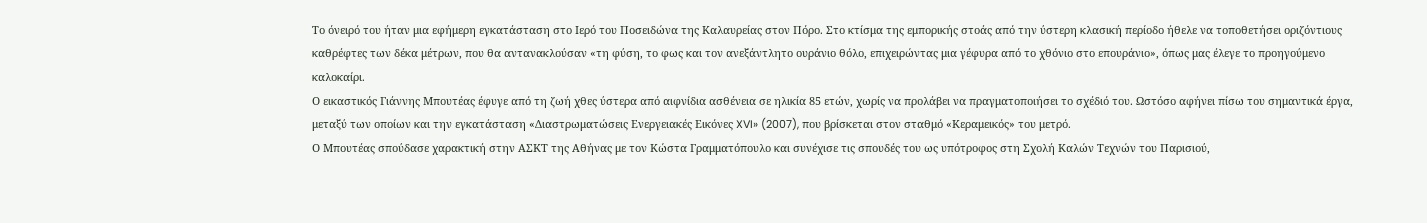Το όνειρό του ήταν μια εφήμερη εγκατάσταση στο Ιερό του Ποσειδώνα της Καλαυρείας στον Πόρο. Στο κτίσμα της εμπορικής στοάς από την ύστερη κλασική περίοδο ήθελε να τοποθετήσει οριζόντιους καθρέφτες των δέκα μέτρων, που θα αντανακλούσαν «τη φύση, το φως και τον ανεξάντλητο ουράνιο θόλο, επιχειρώντας μια γέφυρα από το χθόνιο στο επουράνιο», όπως μας έλεγε το προηγούμενο καλοκαίρι.
Ο εικαστικός Γιάννης Μπουτέας έφυγε από τη ζωή χθες ύστερα από αιφνίδια ασθένεια σε ηλικία 85 ετών, χωρίς να προλάβει να πραγματοποιήσει το σχέδιό του. Ωστόσο αφήνει πίσω του σημαντικά έργα, μεταξύ των οποίων και την εγκατάσταση «Διαστρωματώσεις Ενεργειακές Εικόνες XVI» (2007), που βρίσκεται στον σταθμό «Κεραμεικός» του μετρό.
Ο Μπουτέας σπούδασε χαρακτική στην ΑΣΚΤ της Αθήνας με τον Κώστα Γραμματόπουλο και συνέχισε τις σπουδές του ως υπότροφος στη Σχολή Καλών Τεχνών του Παρισιού,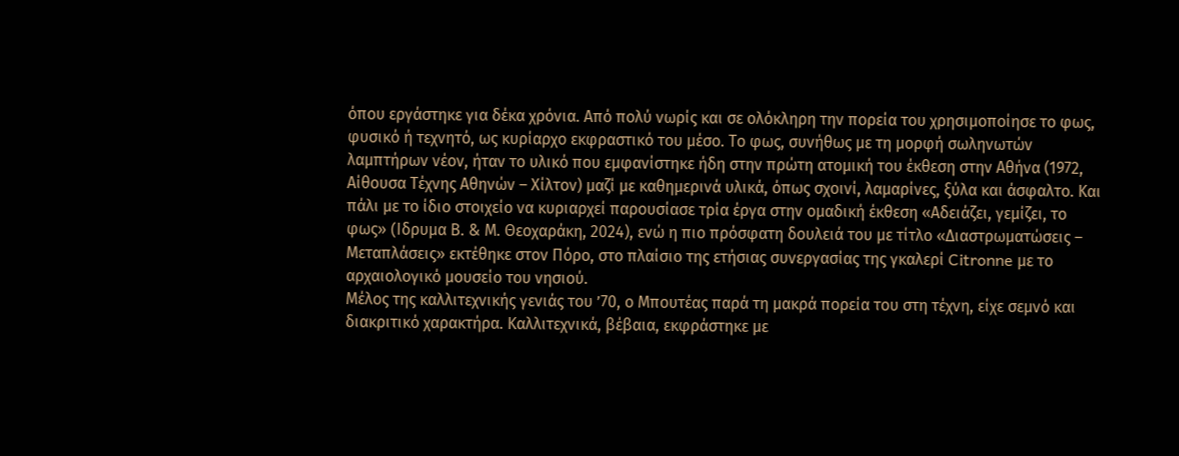όπου εργάστηκε για δέκα χρόνια. Από πολύ νωρίς και σε ολόκληρη την πορεία του χρησιμοποίησε το φως, φυσικό ή τεχνητό, ως κυρίαρχο εκφραστικό του μέσο. Το φως, συνήθως με τη μορφή σωληνωτών λαμπτήρων νέον, ήταν το υλικό που εμφανίστηκε ήδη στην πρώτη ατομική του έκθεση στην Αθήνα (1972, Αίθουσα Τέχνης Αθηνών – Χίλτον) μαζί με καθημερινά υλικά, όπως σχοινί, λαμαρίνες, ξύλα και άσφαλτο. Και πάλι με το ίδιο στοιχείο να κυριαρχεί παρουσίασε τρία έργα στην ομαδική έκθεση «Αδειάζει, γεμίζει, το φως» (Iδρυμα Β. & Μ. Θεοχαράκη, 2024), ενώ η πιο πρόσφατη δουλειά του με τίτλο «Διαστρωματώσεις – Μεταπλάσεις» εκτέθηκε στον Πόρο, στο πλαίσιο της ετήσιας συνεργασίας της γκαλερί Citronne με το αρχαιολογικό μουσείο του νησιού.
Μέλος της καλλιτεχνικής γενιάς του ’70, ο Μπουτέας παρά τη μακρά πορεία του στη τέχνη, είχε σεμνό και διακριτικό χαρακτήρα. Καλλιτεχνικά, βέβαια, εκφράστηκε με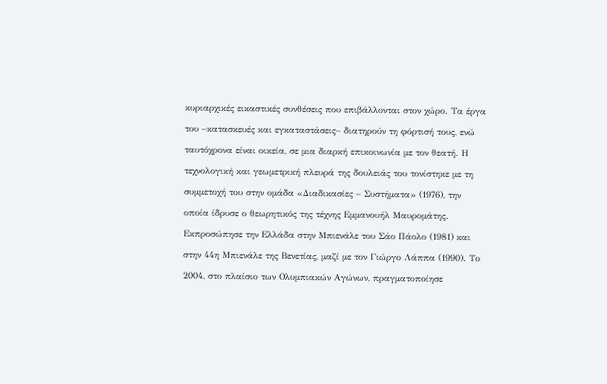κυριαρχικές εικαστικές συνθέσεις που επιβάλλονται στον χώρο. Τα έργα του –κατασκευές και εγκαταστάσεις– διατηρούν τη φόρτισή τους, ενώ ταυτόχρονα είναι οικεία, σε μια διαρκή επικοινωνία με τον θεατή. Η τεχνολογική και γεωμετρική πλευρά της δουλειάς του τονίστηκε με τη συμμετοχή του στην ομάδα «Διαδικασίες – Συστήματα» (1976), την οποία ίδρυσε ο θεωρητικός της τέχνης Εμμανουήλ Μαυρομάτης. Εκπροσώπησε την Ελλάδα στην Μπιενάλε του Σάο Πάολο (1981) και στην 44η Μπιενάλε της Βενετίας, μαζί με τον Γιώργο Λάππα (1990). Το 2004, στο πλαίσιο των Ολυμπιακών Αγώνων, πραγματοποίησε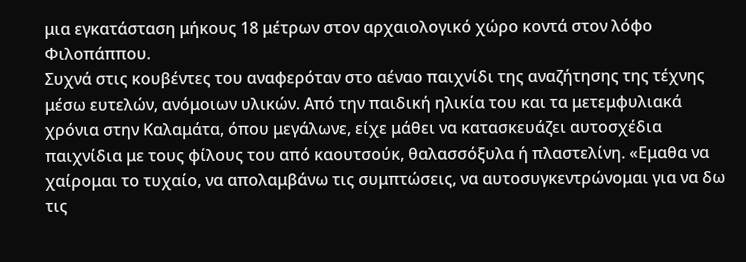μια εγκατάσταση μήκους 18 μέτρων στον αρχαιολογικό χώρο κοντά στον λόφο Φιλοπάππου.
Συχνά στις κουβέντες του αναφερόταν στο αέναο παιχνίδι της αναζήτησης της τέχνης μέσω ευτελών, ανόμοιων υλικών. Από την παιδική ηλικία του και τα μετεμφυλιακά χρόνια στην Καλαμάτα, όπου μεγάλωνε, είχε μάθει να κατασκευάζει αυτοσχέδια παιχνίδια με τους φίλους του από καουτσούκ, θαλασσόξυλα ή πλαστελίνη. «Εμαθα να χαίρομαι το τυχαίο, να απολαμβάνω τις συμπτώσεις, να αυτοσυγκεντρώνομαι για να δω τις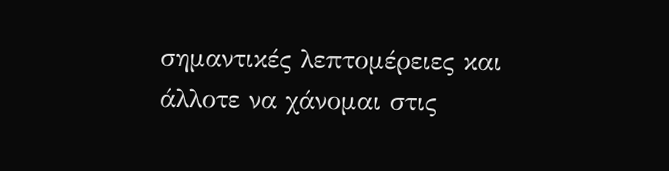σημαντικές λεπτομέρειες και άλλοτε να χάνομαι στις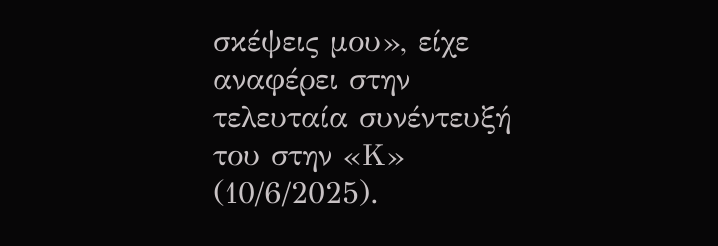σκέψεις μου», είχε αναφέρει στην τελευταία συνέντευξή του στην «Κ» (10/6/2025).